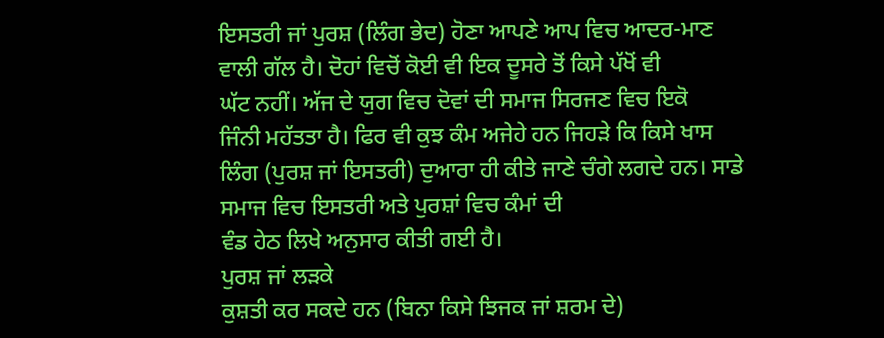ਇਸਤਰੀ ਜਾਂ ਪੁਰਸ਼ (ਲਿੰਗ ਭੇਦ) ਹੋਣਾ ਆਪਣੇ ਆਪ ਵਿਚ ਆਦਰ-ਮਾਣ
ਵਾਲੀ ਗੱਲ ਹੈ। ਦੋਹਾਂ ਵਿਚੋਂ ਕੋਈ ਵੀ ਇਕ ਦੂਸਰੇ ਤੋਂ ਕਿਸੇ ਪੱਖੋਂ ਵੀ
ਘੱਟ ਨਹੀਂ। ਅੱਜ ਦੇ ਯੁਗ ਵਿਚ ਦੋਵਾਂ ਦੀ ਸਮਾਜ ਸਿਰਜਣ ਵਿਚ ਇਕੋ
ਜਿੰਨੀ ਮਹੱਤਤਾ ਹੈ। ਫਿਰ ਵੀ ਕੁਝ ਕੰਮ ਅਜੇਹੇ ਹਨ ਜਿਹਡ਼ੇ ਕਿ ਕਿਸੇ ਖਾਸ
ਲਿੰਗ (ਪੁਰਸ਼ ਜਾਂ ਇਸਤਰੀ) ਦੁਆਰਾ ਹੀ ਕੀਤੇ ਜਾਣੇ ਚੰਗੇ ਲਗਦੇ ਹਨ। ਸਾਡੇ ਸਮਾਜ ਵਿਚ ਇਸਤਰੀ ਅਤੇ ਪੁਰਸ਼ਾਂ ਵਿਚ ਕੰਮਾਂ ਦੀ
ਵੰਡ ਹੇਠ ਲਿਖੇ ਅਨੁਸਾਰ ਕੀਤੀ ਗਈ ਹੈ।
ਪੁਰਸ਼ ਜਾਂ ਲਡ਼ਕੇ
ਕੁਸ਼ਤੀ ਕਰ ਸਕਦੇ ਹਨ (ਬਿਨਾ ਕਿਸੇ ਝਿਜਕ ਜਾਂ ਸ਼ਰਮ ਦੇ)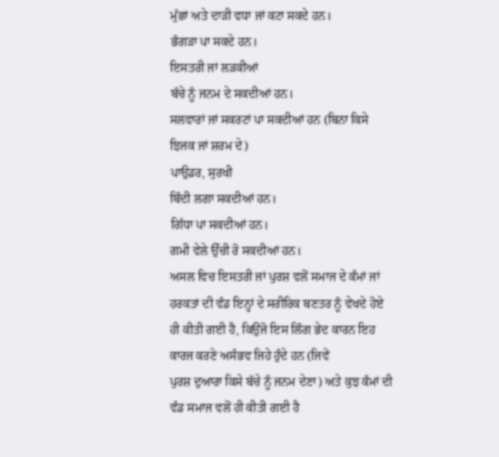ਮੁੱਛਾਂ ਅਤੇ ਦਾਡ਼ੀ ਵਧਾ ਜਾਂ ਕਟਾ ਸਕਦੇ ਹਨ।
ਭੰਗਡ਼ਾ ਪਾ ਸਕਦੇ ਹਨ।
ਇਸਤਰੀ ਜਾਂ ਲਡ਼ਕੀਆਂ
ਬੱਚੇ ਨੂੰ ਜਨਮ ਦੇ ਸਕਦੀਆਂ ਹਨ।
ਸਲਵਾਰਾਂ ਜਾਂ ਸਕਰਟਾਂ ਪਾ ਸਕਦੀਆਂ ਹਨ (ਬਿਨਾ ਕਿਸੇ
ਝਿਜਕ ਜਾਂ ਸ਼ਰਮ ਦੇ)
ਪਾਉਡਰ, ਸੁਰਖੀ
ਬਿੰਦੀ ਲਗਾ ਸਕਦੀਆਂ ਹਨ।
ਗਿੱਧਾ ਪਾ ਸਕਦੀਆਂ ਹਨ।
ਗਮੀ ਵੇਲੇ ਉੱਚੀ ਰੋ ਸਕਦੀਆਂ ਹਨ।
ਅਸਲ ਵਿਚ ਇਸਤਰੀ ਜਾਂ ਪੁਰਸ਼ ਵਲੋਂ ਸਮਾਜ ਦੇ ਕੰਮਾਂ ਜਾਂ
ਹਰਕਤਾਂ ਦੀ ਵੰਡ ਇਨ੍ਹਾਂ ਦੇ ਸਰੀਰਿਕ ਬਣਤਰ ਨੂੰ ਵੇਖਦੇ ਹੋਏ ਹੀ ਕੀਤੀ ਗਈ ਹੈ, ਕਿਉਂਜੋ ਇਸ ਲਿੰਗ ਭੇਦ ਕਾਰਨ ਇਹ ਕਾਰਜ ਕਰਣੇ ਅਸੰਭਵ ਜਿਹੇ ਹੁੰਦੇ ਹਨ (ਜਿਵੇਂ
ਪੁਰਸ਼ ਦੁਆਰਾ ਕਿਸੇ ਬੱਚੇ ਨੂੰ ਜਨਮ ਦੇਣਾ) ਅਤੇ ਕੁਝ ਕੰਮਾਂ ਦੀ ਵੰਡ ਸਮਾਜ ਵਲੋਂ ਹੀ ਕੀਤੀ ਗਈ ਹੈ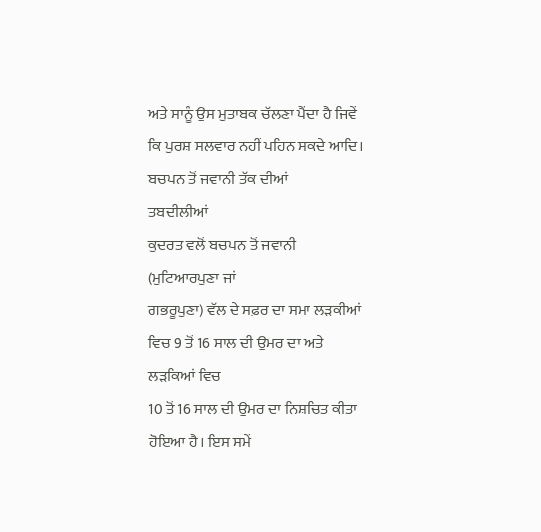ਅਤੇ ਸਾਨੂੰ ਉਸ ਮੁਤਾਬਕ ਚੱਲਣਾ ਪੈਂਦਾ ਹੈ ਜਿਵੇਂ ਕਿ ਪੁਰਸ਼ ਸਲਵਾਰ ਨਹੀਂ ਪਹਿਨ ਸਕਦੇ ਆਦਿ।
ਬਚਪਨ ਤੋਂ ਜਵਾਨੀ ਤੱਕ ਦੀਆਂ
ਤਬਦੀਲੀਆਂ
ਕੁਦਰਤ ਵਲੋਂ ਬਚਪਨ ਤੋਂ ਜਵਾਨੀ (ਮੁਟਿਆਰਪੁਣਾ ਜਾਂ
ਗਭਰੂਪੁਣਾ) ਵੱਲ ਦੇ ਸਫ਼ਰ ਦਾ ਸਮਾ ਲਡ਼ਕੀਆਂ ਵਿਚ 9 ਤੋਂ 16 ਸਾਲ ਦੀ ਉਮਰ ਦਾ ਅਤੇ ਲਡ਼ਕਿਆਂ ਵਿਚ
10 ਤੋਂ 16 ਸਾਲ ਦੀ ਉਮਰ ਦਾ ਨਿਸ਼ਚਿਤ ਕੀਤਾ ਹੋਇਆ ਹੈ। ਇਸ ਸਮੇਂ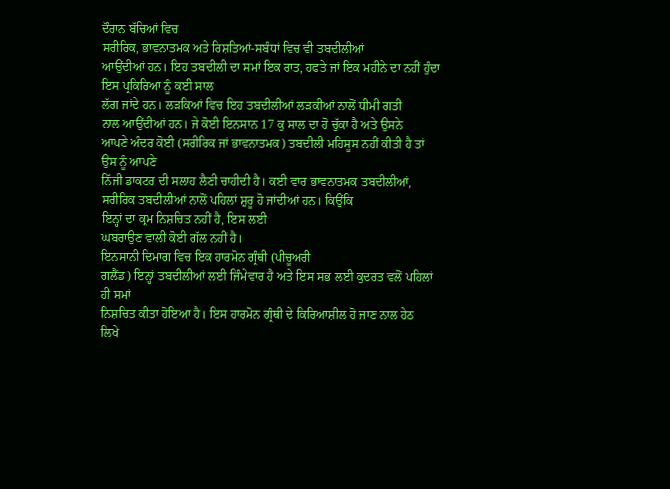ਦੌਰਾਨ ਬੱਚਿਆਂ ਵਿਚ
ਸਰੀਰਿਕ, ਭਾਵਨਾਤਮਕ ਅਤੇ ਰਿਸ਼ਤਿਆਂ-ਸਬੰਧਾਂ ਵਿਚ ਵੀ ਤਬਦੀਲੀਆਂ
ਆਉਂਦੀਆਂ ਹਨ। ਇਹ ਤਬਦੀਲੀ ਦਾ ਸਮਾਂ ਇਕ ਰਾਤ, ਹਫਤੇ ਜਾਂ ਇਕ ਮਹੀਨੇ ਦਾ ਨਹੀਂ ਹੁੰਦਾ ਇਸ ਪ੍ਰਕਿਰਿਆ ਨੂੰ ਕਈ ਸਾਲ
ਲੱਗ ਜਾਂਦੇ ਹਨ। ਲਡ਼ਕਿਆਂ ਵਿਚ ਇਹ ਤਬਦੀਲੀਆਂ ਲਡ਼ਕੀਆਂ ਨਾਲੋਂ ਧੀਮੀ ਗਤੀ
ਨਾਲ ਆਉਂਦੀਆਂ ਹਨ। ਜੇ ਕੋਈ ਇਨਸਾਨ 17 ਕੁ ਸਾਲ ਦਾ ਹੋ ਚੁੱਕਾ ਹੈ ਅਤੇ ਉਸਨੇ
ਆਪਣੇ ਅੰਦਰ ਕੋਈ (ਸਰੀਰਿਕ ਜਾਂ ਭਾਵਨਾਤਮਕ) ਤਬਦੀਲੀ ਮਹਿਸੂਸ ਨਹੀਂ ਕੀਤੀ ਹੈ ਤਾਂ ਉਸ ਨੂੰ ਆਪਣੇ
ਨਿੱਜੀ ਡਾਕਟਰ ਦੀ ਸਲਾਹ ਲੈਣੀ ਚਾਹੀਦੀ ਹੈ। ਕਈ ਵਾਰ ਭਾਵਨਾਤਮਕ ਤਬਦੀਲੀਆਂ, ਸਰੀਰਿਕ ਤਬਦੀਲੀਆਂ ਨਾਲੋਂ ਪਹਿਲਾਂ ਸ਼ੁਰੂ ਹੋ ਜਾਂਦੀਆਂ ਹਨ। ਕਿਉਂਕਿ
ਇਨ੍ਹਾਂ ਦਾ ਕ੍ਰਮ ਨਿਸ਼ਚਿਤ ਨਹੀਂ ਹੈ, ਇਸ ਲਈ
ਘਬਰਾਉਣ ਵਾਲੀ ਕੋਈ ਗੱਲ ਨਹੀਂ ਹੈ।
ਇਨਸਾਨੀ ਦਿਮਾਗ ਵਿਚ ਇਕ ਹਾਰਮੋਨ ਗ੍ਰੰਥੀ (ਪੀਚੂਅਰੀ
ਗਲੈਂਡ) ਇਨ੍ਹਾਂ ਤਬਦੀਲੀਆਂ ਲਈ ਜਿੰਮੇਵਾਰ ਹੈ ਅਤੇ ਇਸ ਸਭ ਲਈ ਕੁਦਰਤ ਵਲੋਂ ਪਹਿਲਾਂ ਹੀ ਸਮਾਂ
ਨਿਸ਼ਚਿਤ ਕੀਤਾ ਹੋਇਆ ਹੈ। ਇਸ ਹਾਰਮੋਨ ਗ੍ਰੰਥੀ ਦੇ ਕਿਰਿਆਸ਼ੀਲ ਹੋ ਜਾਣ ਨਾਲ ਹੇਠ
ਲਿਖੇ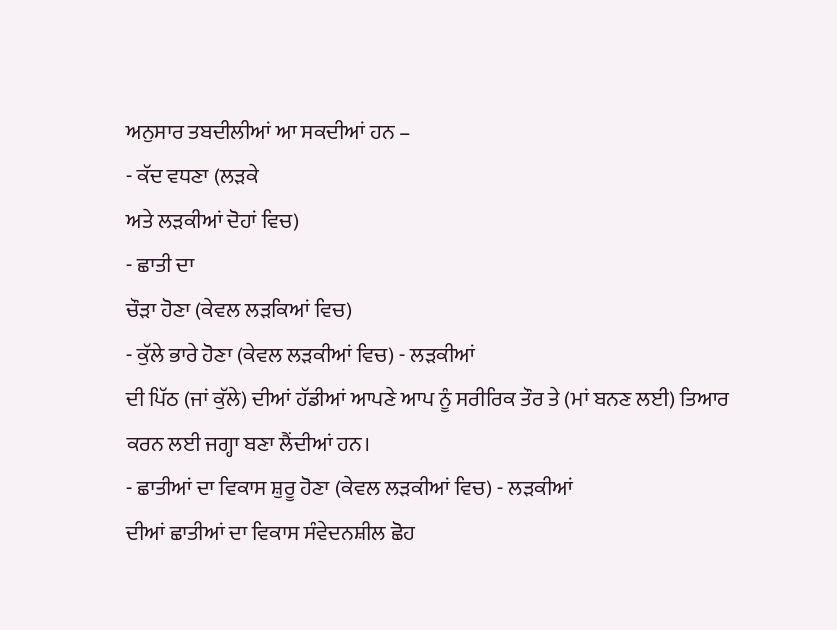ਅਨੁਸਾਰ ਤਬਦੀਲੀਆਂ ਆ ਸਕਦੀਆਂ ਹਨ –
- ਕੱਦ ਵਧਣਾ (ਲਡ਼ਕੇ
ਅਤੇ ਲਡ਼ਕੀਆਂ ਦੋਹਾਂ ਵਿਚ)
- ਛਾਤੀ ਦਾ
ਚੌਡ਼ਾ ਹੋਣਾ (ਕੇਵਲ ਲਡ਼ਕਿਆਂ ਵਿਚ)
- ਕੁੱਲੇ ਭਾਰੇ ਹੋਣਾ (ਕੇਵਲ ਲਡ਼ਕੀਆਂ ਵਿਚ) - ਲਡ਼ਕੀਆਂ
ਦੀ ਪਿੱਠ (ਜਾਂ ਕੁੱਲੇ) ਦੀਆਂ ਹੱਡੀਆਂ ਆਪਣੇ ਆਪ ਨੂੰ ਸਰੀਰਿਕ ਤੌਰ ਤੇ (ਮਾਂ ਬਨਣ ਲਈ) ਤਿਆਰ
ਕਰਨ ਲਈ ਜਗ੍ਹਾ ਬਣਾ ਲੈਂਦੀਆਂ ਹਨ।
- ਛਾਤੀਆਂ ਦਾ ਵਿਕਾਸ ਸ਼ੁਰੂ ਹੋਣਾ (ਕੇਵਲ ਲਡ਼ਕੀਆਂ ਵਿਚ) - ਲਡ਼ਕੀਆਂ
ਦੀਆਂ ਛਾਤੀਆਂ ਦਾ ਵਿਕਾਸ ਸੰਵੇਦਨਸ਼ੀਲ ਛੋਹ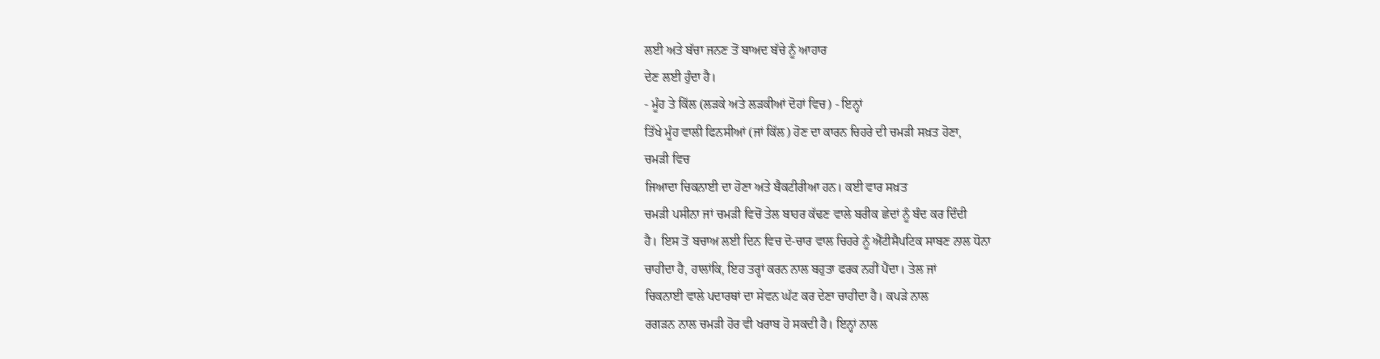ਲਈ ਅਤੇ ਬੱਚਾ ਜਨਣ ਤੋਂ ਬਾਅਦ ਬੱਚੇ ਨੂੰ ਆਹਾਰ
ਦੇਣ ਲਈ ਹੁੰਦਾ ਹੈ।
- ਮੂੰਹ ਤੇ ਕਿੱਲ (ਲਡ਼ਕੇ ਅਤੇ ਲਡ਼ਕੀਆਂ ਦੋਹਾਂ ਵਿਚ) - ਇਨ੍ਹਾਂ
ਤਿੱਖੇ ਮੂੰਹ ਵਾਲੀ ਫਿਨਸੀਆਂ (ਜਾਂ ਕਿੱਲ) ਹੋਣ ਦਾ ਕਾਰਨ ਚਿਹਰੇ ਦੀ ਚਮਡ਼ੀ ਸਖ਼ਤ ਹੋਣਾ,
ਚਮਡ਼ੀ ਵਿਚ
ਜਿਆਦਾ ਚਿਕਨਾਈ ਦਾ ਹੋਣਾ ਅਤੇ ਬੈਕਟੀਰੀਆ ਹਨ। ਕਈ ਵਾਰ ਸਖ਼ਤ
ਚਮਡ਼ੀ ਪਸੀਨਾ ਜਾਂ ਚਮਡ਼ੀ ਵਿਚੋਂ ਤੇਲ ਬਾਹਰ ਕੱਢਣ ਵਾਲੇ ਬਰੀਕ ਛੇਦਾਂ ਨੂੰ ਬੰਦ ਕਰ ਦਿੰਦੀ
ਹੈ। ਇਸ ਤੋਂ ਬਚਾਅ ਲਈ ਦਿਨ ਵਿਚ ਦੋ-ਚਾਰ ਵਾਲ ਚਿਹਰੇ ਨੂੰ ਐਂਟੀਸੈਪਟਿਕ ਸਾਬਣ ਨਾਲ ਧੋਨਾ
ਚਾਹੀਦਾ ਹੈ, ਹਾਲਾਂਕਿ, ਇਹ ਤਰ੍ਹਾਂ ਕਰਨ ਨਾਲ ਬਹੁਤਾ ਫਰਕ ਨਹੀਂ ਪੈਂਦਾ। ਤੇਲ ਜਾਂ
ਚਿਕਨਾਈ ਵਾਲੇ ਪਦਾਰਥਾਂ ਦਾ ਸੇਵਨ ਘੱਟ ਕਰ ਦੇਣਾ ਚਾਹੀਦਾ ਹੈ। ਕਪਡ਼ੇ ਨਾਲ
ਰਗਡ਼ਨ ਨਾਲ ਚਮਡ਼ੀ ਹੋਰ ਵੀ ਖਰਾਬ ਹੋ ਸਕਦੀ ਹੈ। ਇਨ੍ਹਾਂ ਨਾਲ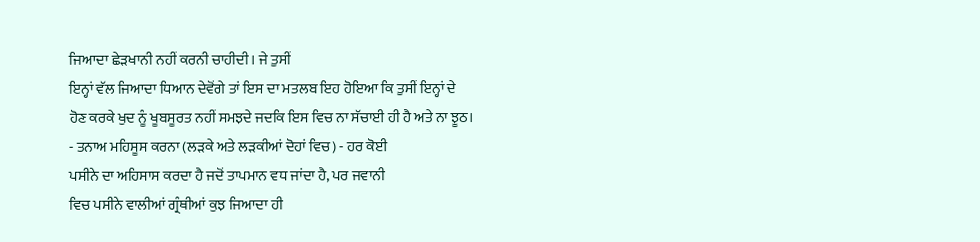ਜਿਆਦਾ ਛੇਡ਼ਖਾਨੀ ਨਹੀਂ ਕਰਨੀ ਚਾਹੀਦੀ। ਜੇ ਤੁਸੀਂ
ਇਨ੍ਹਾਂ ਵੱਲ ਜਿਆਦਾ ਧਿਆਨ ਦੇਵੋਂਗੇ ਤਾਂ ਇਸ ਦਾ ਮਤਲਬ ਇਹ ਹੋਇਆ ਕਿ ਤੁਸੀਂ ਇਨ੍ਹਾਂ ਦੇ
ਹੋਣ ਕਰਕੇ ਖੁਦ ਨੂੰ ਖੂਬਸੂਰਤ ਨਹੀਂ ਸਮਝਦੇ ਜਦਕਿ ਇਸ ਵਿਚ ਨਾ ਸੱਚਾਈ ਹੀ ਹੈ ਅਤੇ ਨਾ ਝੂਠ।
- ਤਨਾਅ ਮਹਿਸੂਸ ਕਰਨਾ (ਲਡ਼ਕੇ ਅਤੇ ਲਡ਼ਕੀਆਂ ਦੋਹਾਂ ਵਿਚ) - ਹਰ ਕੋਈ
ਪਸੀਨੇ ਦਾ ਅਹਿਸਾਸ ਕਰਦਾ ਹੈ ਜਦੋਂ ਤਾਪਮਾਨ ਵਧ ਜਾਂਦਾ ਹੈ, ਪਰ ਜਵਾਨੀ
ਵਿਚ ਪਸੀਨੇ ਵਾਲੀਆਂ ਗ੍ਰੰਥੀਆਂ ਕੁਝ ਜਿਆਦਾ ਹੀ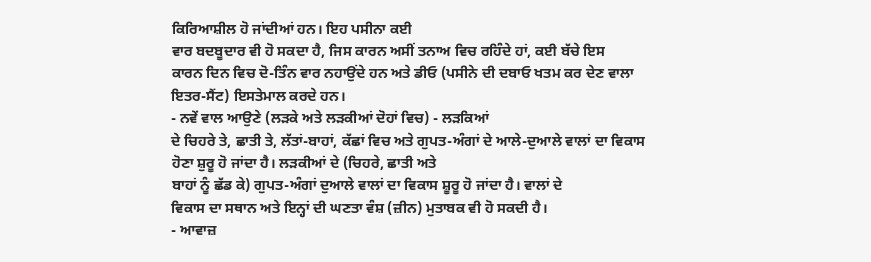ਕਿਰਿਆਸ਼ੀਲ ਹੋ ਜਾਂਦੀਆਂ ਹਨ। ਇਹ ਪਸੀਨਾ ਕਈ
ਵਾਰ ਬਦਬੂਦਾਰ ਵੀ ਹੋ ਸਕਦਾ ਹੈ, ਜਿਸ ਕਾਰਨ ਅਸੀਂ ਤਨਾਅ ਵਿਚ ਰਹਿੰਦੇ ਹਾਂ, ਕਈ ਬੱਚੇ ਇਸ
ਕਾਰਨ ਦਿਨ ਵਿਚ ਦੋ-ਤਿੰਨ ਵਾਰ ਨਹਾਉਂਦੇ ਹਨ ਅਤੇ ਡੀਓ (ਪਸੀਨੇ ਦੀ ਦਬਾਓ ਖਤਮ ਕਰ ਦੇਣ ਵਾਲਾ
ਇਤਰ-ਸੈਂਟ) ਇਸਤੇਮਾਲ ਕਰਦੇ ਹਨ।
- ਨਵੇਂ ਵਾਲ ਆਉਣੇ (ਲਡ਼ਕੇ ਅਤੇ ਲਡ਼ਕੀਆਂ ਦੋਹਾਂ ਵਿਚ) - ਲਡ਼ਕਿਆਂ
ਦੇ ਚਿਹਰੇ ਤੇ, ਛਾਤੀ ਤੇ, ਲੱਤਾਂ-ਬਾਹਾਂ, ਕੱਛਾਂ ਵਿਚ ਅਤੇ ਗੁਪਤ-ਅੰਗਾਂ ਦੇ ਆਲੇ-ਦੁਆਲੇ ਵਾਲਾਂ ਦਾ ਵਿਕਾਸ
ਹੋਣਾ ਸ਼ੁਰੂ ਹੋ ਜਾਂਦਾ ਹੈ। ਲਡ਼ਕੀਆਂ ਦੇ (ਚਿਹਰੇ, ਛਾਤੀ ਅਤੇ
ਬਾਹਾਂ ਨੂੰ ਛੱਡ ਕੇ) ਗੁਪਤ-ਅੰਗਾਂ ਦੁਆਲੇ ਵਾਲਾਂ ਦਾ ਵਿਕਾਸ ਸ਼ੂਰੂ ਹੋ ਜਾਂਦਾ ਹੈ। ਵਾਲਾਂ ਦੇ
ਵਿਕਾਸ ਦਾ ਸਥਾਨ ਅਤੇ ਇਨ੍ਹਾਂ ਦੀ ਘਣਤਾ ਵੰਸ਼ (ਜ਼ੀਨ) ਮੁਤਾਬਕ ਵੀ ਹੋ ਸਕਦੀ ਹੈ।
- ਆਵਾਜ਼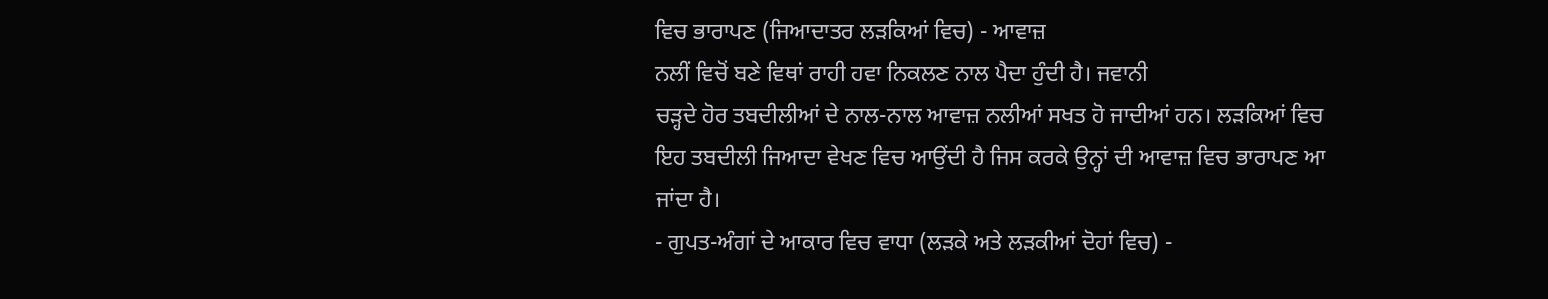ਵਿਚ ਭਾਰਾਪਣ (ਜਿਆਦਾਤਰ ਲਡ਼ਕਿਆਂ ਵਿਚ) - ਆਵਾਜ਼
ਨਲੀਂ ਵਿਚੋਂ ਬਣੇ ਵਿਥਾਂ ਰਾਹੀ ਹਵਾ ਨਿਕਲਣ ਨਾਲ ਪੈਦਾ ਹੁੰਦੀ ਹੈ। ਜਵਾਨੀ
ਚਡ਼੍ਹਦੇ ਹੋਰ ਤਬਦੀਲੀਆਂ ਦੇ ਨਾਲ-ਨਾਲ ਆਵਾਜ਼ ਨਲੀਆਂ ਸਖਤ ਹੋ ਜਾਦੀਆਂ ਹਨ। ਲਡ਼ਕਿਆਂ ਵਿਚ
ਇਹ ਤਬਦੀਲੀ ਜਿਆਦਾ ਵੇਖਣ ਵਿਚ ਆਉਂਦੀ ਹੈ ਜਿਸ ਕਰਕੇ ਉਨ੍ਹਾਂ ਦੀ ਆਵਾਜ਼ ਵਿਚ ਭਾਰਾਪਣ ਆ
ਜਾਂਦਾ ਹੈ।
- ਗੁਪਤ-ਅੰਗਾਂ ਦੇ ਆਕਾਰ ਵਿਚ ਵਾਧਾ (ਲਡ਼ਕੇ ਅਤੇ ਲਡ਼ਕੀਆਂ ਦੋਹਾਂ ਵਿਚ) -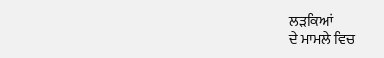ਲਡ਼ਕਿਆਂ
ਦੇ ਮਾਮਲੇ ਵਿਚ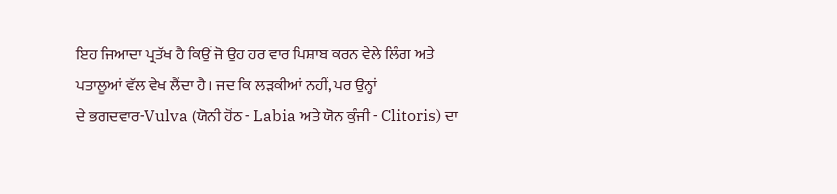ਇਹ ਜਿਆਦਾ ਪ੍ਰਤੱਖ ਹੈ ਕਿਉਂ ਜੋ ਉਹ ਹਰ ਵਾਰ ਪਿਸ਼ਾਬ ਕਰਨ ਵੇਲੇ ਲਿੰਗ ਅਤੇ
ਪਤਾਲੂਆਂ ਵੱਲ ਵੇਖ ਲੈਂਦਾ ਹੈ। ਜਦ ਕਿ ਲਡ਼ਕੀਆਂ ਨਹੀਂ, ਪਰ ਉਨ੍ਹਾਂ
ਦੇ ਭਗਦਵਾਰ-Vulva (ਯੋਨੀ ਹੋਂਠ - Labia ਅਤੇ ਯੋਨ ਕੁੰਜੀ - Clitoris) ਦਾ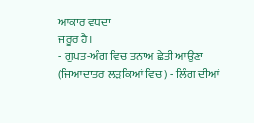ਆਕਾਰ ਵਧਦਾ
ਜਰੂਰ ਹੈ।
- ਗੁਪਤ-ਅੰਗ ਵਿਚ ਤਨਾਅ ਛੇਤੀ ਆਉਣਾ (ਜਿਆਦਾਤਰ ਲਡ਼ਕਿਆਂ ਵਿਚ) - ਲਿੰਗ ਦੀਆਂ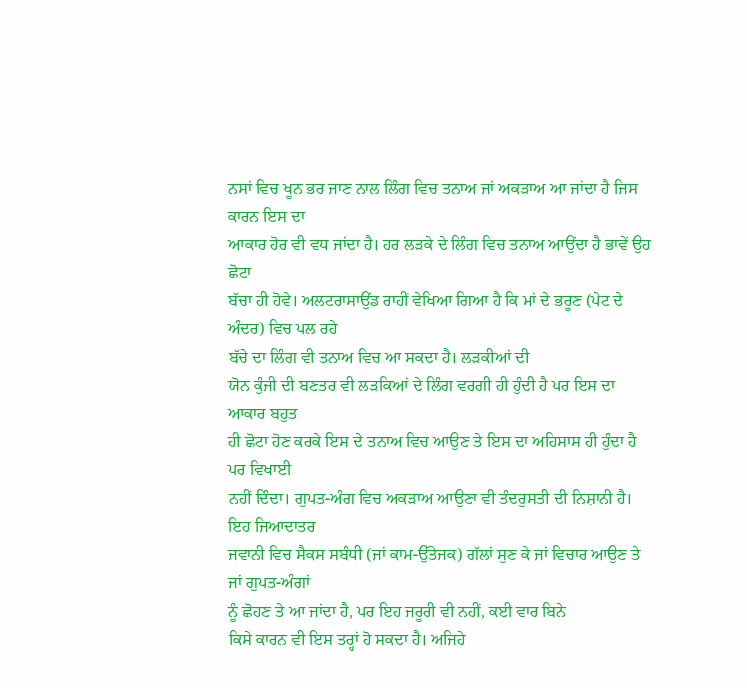ਨਸਾਂ ਵਿਚ ਖੂਨ ਭਰ ਜਾਣ ਨਾਲ ਲਿੰਗ ਵਿਚ ਤਨਾਅ ਜਾਂ ਅਕਡ਼ਾਅ ਆ ਜਾਂਦਾ ਹੈ ਜਿਸ ਕਾਰਨ ਇਸ ਦਾ
ਆਕਾਰ ਹੋਰ ਵੀ ਵਧ ਜਾਂਦਾ ਹੈ। ਹਰ ਲਡ਼ਕੇ ਦੇ ਲਿੰਗ ਵਿਚ ਤਨਾਅ ਆਉਂਦਾ ਹੈ ਭਾਵੇਂ ਉਹ ਛੋਟਾ
ਬੱਚਾ ਹੀ ਹੋਵੇ। ਅਲਟਰਾਸਾਉਂਡ ਰਾਹੀਂ ਵੇਖਿਆ ਗਿਆ ਹੈ ਕਿ ਮਾਂ ਦੇ ਭਰੂਣ (ਪੇਟ ਦੇ ਅੰਦਰ) ਵਿਚ ਪਲ ਰਹੇ
ਬੱਚੇ ਦਾ ਲਿੰਗ ਵੀ ਤਨਾਅ ਵਿਚ ਆ ਸਕਦਾ ਹੈ। ਲਡ਼ਕੀਆਂ ਦੀ
ਯੋਨ ਕੁੰਜੀ ਦੀ ਬਣਤਰ ਵੀ ਲਡ਼ਕਿਆਂ ਦੇ ਲਿੰਗ ਵਰਗੀ ਹੀ ਹੁੰਦੀ ਹੈ ਪਰ ਇਸ ਦਾ ਆਕਾਰ ਬਹੁਤ
ਹੀ ਛੋਟਾ ਹੋਣ ਕਰਕੇ ਇਸ ਦੇ ਤਨਾਅ ਵਿਚ ਆਉਣ ਤੇ ਇਸ ਦਾ ਅਹਿਸਾਸ ਹੀ ਹੁੰਦਾ ਹੈ ਪਰ ਵਿਖਾਈ
ਨਹੀਂ ਦਿੰਦਾ। ਗੁਪਤ-ਅੰਗ ਵਿਚ ਅਕਡ਼ਾਅ ਆਉਣਾ ਵੀ ਤੰਦਰੁਸਤੀ ਦੀ ਨਿਸ਼ਾਨੀ ਹੈ। ਇਹ ਜਿਆਦਾਤਰ
ਜਵਾਨੀ ਵਿਚ ਸੈਕਸ ਸਬੰਧੀ (ਜਾਂ ਕਾਮ-ਉੱਤੇਜਕ) ਗੱਲਾਂ ਸੁਣ ਕੇ ਜਾਂ ਵਿਚਾਰ ਆਉਣ ਤੇ ਜਾਂ ਗੁਪਤ-ਅੰਗਾਂ
ਨੂੰ ਛੋਹਣ ਤੇ ਆ ਜਾਂਦਾ ਹੈ, ਪਰ ਇਹ ਜਰੂਰੀ ਵੀ ਨਹੀਂ, ਕਈ ਵਾਰ ਬਿਨੇ
ਕਿਸੇ ਕਾਰਨ ਵੀ ਇਸ ਤਰ੍ਹਾਂ ਹੋ ਸਕਦਾ ਹੈ। ਅਜਿਹੇ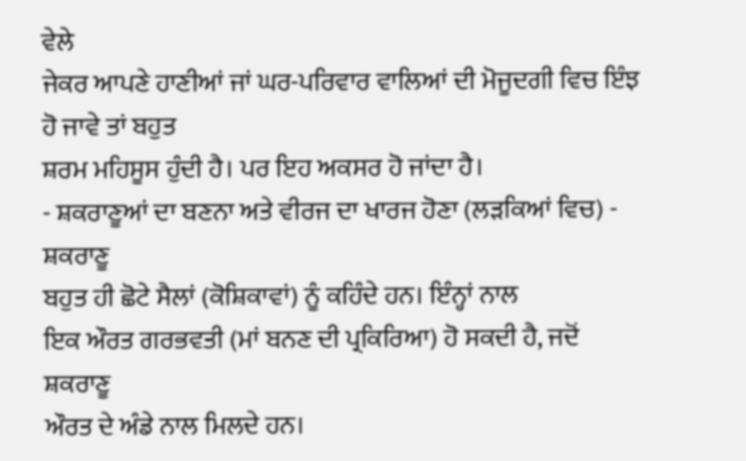ਵੇਲੇ
ਜੇਕਰ ਆਪਣੇ ਹਾਣੀਆਂ ਜਾਂ ਘਰ-ਪਰਿਵਾਰ ਵਾਲਿਆਂ ਦੀ ਮੋਜੂਦਗੀ ਵਿਚ ਇੰਝ ਹੋ ਜਾਵੇ ਤਾਂ ਬਹੁਤ
ਸ਼ਰਮ ਮਹਿਸੂਸ ਹੁੰਦੀ ਹੈ। ਪਰ ਇਹ ਅਕਸਰ ਹੋ ਜਾਂਦਾ ਹੈ।
- ਸ਼ਕਰਾਣੂਆਂ ਦਾ ਬਣਨਾ ਅਤੇ ਵੀਰਜ ਦਾ ਖਾਰਜ ਹੋਣਾ (ਲਡ਼ਕਿਆਂ ਵਿਚ) - ਸ਼ਕਰਾਣੂ
ਬਹੁਤ ਹੀ ਛੋਟੇ ਸੈਲਾਂ (ਕੋਸ਼ਿਕਾਵਾਂ) ਨੂੰ ਕਹਿੰਦੇ ਹਨ। ਇੰਨ੍ਹਾਂ ਨਾਲ
ਇਕ ਔਰਤ ਗਰਭਵਤੀ (ਮਾਂ ਬਨਣ ਦੀ ਪ੍ਰਕਿਰਿਆ) ਹੋ ਸਕਦੀ ਹੈ, ਜਦੋਂ ਸ਼ਕਰਾਣੂ
ਔਰਤ ਦੇ ਅੰਡੇ ਨਾਲ ਮਿਲਦੇ ਹਨ।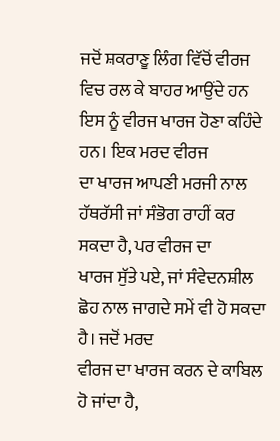ਜਦੋਂ ਸ਼ਕਰਾਣੂ ਲਿੰਗ ਵਿੱਚੋਂ ਵੀਰਜ ਵਿਚ ਰਲ ਕੇ ਬਾਹਰ ਆਉਂਦੇ ਹਨ
ਇਸ ਨੂੰ ਵੀਰਜ ਖਾਰਜ ਹੋਣਾ ਕਹਿੰਦੇ ਹਨ। ਇਕ ਮਰਦ ਵੀਰਜ
ਦਾ ਖਾਰਜ ਆਪਣੀ ਮਰਜੀ ਨਾਲ ਹੱਥਰੱਸੀ ਜਾਂ ਸੰਭੋਗ ਰਾਹੀਂ ਕਰ ਸਕਦਾ ਹੈ, ਪਰ ਵੀਰਜ ਦਾ
ਖਾਰਜ ਸੁੱਤੇ ਪਏ, ਜਾਂ ਸੰਵੇਦਨਸ਼ੀਲ ਛੋਹ ਨਾਲ ਜਾਗਦੇ ਸਮੇਂ ਵੀ ਹੋ ਸਕਦਾ ਹੈ। ਜਦੋਂ ਮਰਦ
ਵੀਰਜ ਦਾ ਖਾਰਜ ਕਰਨ ਦੇ ਕਾਬਿਲ ਹੋ ਜਾਂਦਾ ਹੈ,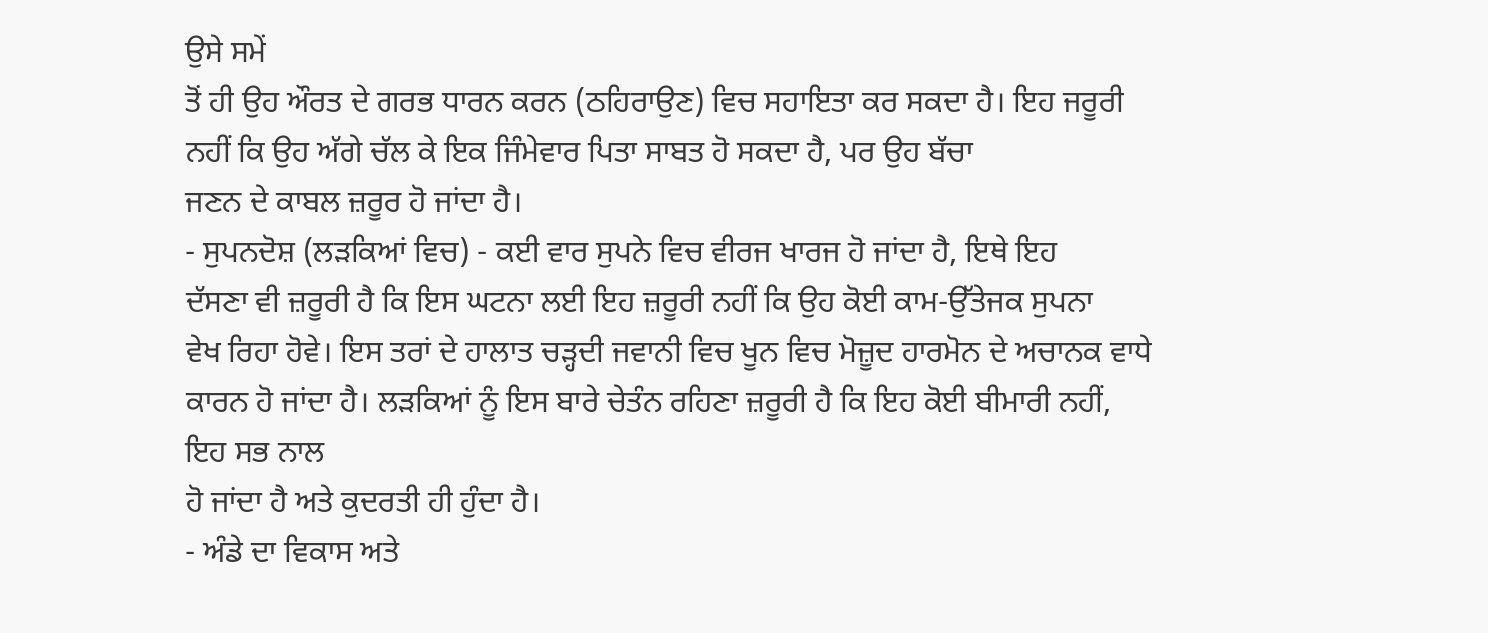ਉਸੇ ਸਮੇਂ
ਤੋਂ ਹੀ ਉਹ ਔਰਤ ਦੇ ਗਰਭ ਧਾਰਨ ਕਰਨ (ਠਹਿਰਾਉਣ) ਵਿਚ ਸਹਾਇਤਾ ਕਰ ਸਕਦਾ ਹੈ। ਇਹ ਜਰੂਰੀ
ਨਹੀਂ ਕਿ ਉਹ ਅੱਗੇ ਚੱਲ ਕੇ ਇਕ ਜਿੰਮੇਵਾਰ ਪਿਤਾ ਸਾਬਤ ਹੋ ਸਕਦਾ ਹੈ, ਪਰ ਉਹ ਬੱਚਾ
ਜਣਨ ਦੇ ਕਾਬਲ ਜ਼ਰੂਰ ਹੋ ਜਾਂਦਾ ਹੈ।
- ਸੁਪਨਦੋਸ਼ (ਲਡ਼ਕਿਆਂ ਵਿਚ) - ਕਈ ਵਾਰ ਸੁਪਨੇ ਵਿਚ ਵੀਰਜ ਖਾਰਜ ਹੋ ਜਾਂਦਾ ਹੈ, ਇਥੇ ਇਹ
ਦੱਸਣਾ ਵੀ ਜ਼ਰੂਰੀ ਹੈ ਕਿ ਇਸ ਘਟਨਾ ਲਈ ਇਹ ਜ਼ਰੂਰੀ ਨਹੀਂ ਕਿ ਉਹ ਕੋਈ ਕਾਮ-ਉੱਤੇਜਕ ਸੁਪਨਾ
ਵੇਖ ਰਿਹਾ ਹੋਵੇ। ਇਸ ਤਰਾਂ ਦੇ ਹਾਲਾਤ ਚਡ਼੍ਹਦੀ ਜਵਾਨੀ ਵਿਚ ਖੂਨ ਵਿਚ ਮੋਜ਼ੂਦ ਹਾਰਮੋਨ ਦੇ ਅਚਾਨਕ ਵਾਧੇ
ਕਾਰਨ ਹੋ ਜਾਂਦਾ ਹੈ। ਲਡ਼ਕਿਆਂ ਨੂੰ ਇਸ ਬਾਰੇ ਚੇਤੰਨ ਰਹਿਣਾ ਜ਼ਰੂਰੀ ਹੈ ਕਿ ਇਹ ਕੋਈ ਬੀਮਾਰੀ ਨਹੀਂ,
ਇਹ ਸਭ ਨਾਲ
ਹੋ ਜਾਂਦਾ ਹੈ ਅਤੇ ਕੁਦਰਤੀ ਹੀ ਹੁੰਦਾ ਹੈ।
- ਅੰਡੇ ਦਾ ਵਿਕਾਸ ਅਤੇ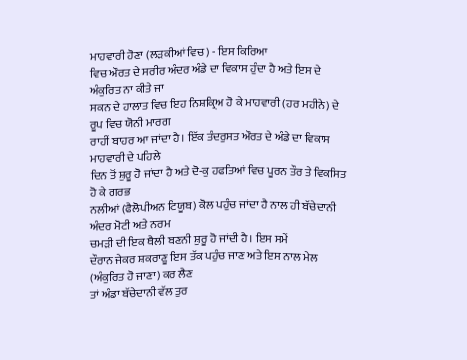ਮਾਹਵਾਰੀ ਹੋਣਾ (ਲਡ਼ਕੀਆਂ ਵਿਚ) - ਇਸ ਕਿਰਿਆ
ਵਿਚ ਔਰਤ ਦੇ ਸਰੀਰ ਅੰਦਰ ਅੰਡੇ ਦਾ ਵਿਕਾਸ ਹੁੰਦਾ ਹੈ ਅਤੇ ਇਸ ਦੇ ਅੰਕੁਰਿਤ ਨਾ ਕੀਤੇ ਜਾ
ਸਕਨ ਦੇ ਹਾਲਾਤ ਵਿਚ ਇਹ ਨਿਸ਼ਕ੍ਰਿਅ ਹੋ ਕੇ ਮਾਹਵਾਰੀ (ਹਰ ਮਹੀਨੇ) ਦੇ ਰੂਪ ਵਿਚ ਯੋਨੀ ਮਾਰਗ
ਰਾਹੀਂ ਬਾਹਰ ਆ ਜਾਂਦਾ ਹੈ। ਇੱਕ ਤੰਦਰੁਸਤ ਔਰਤ ਦੇ ਅੰਡੇ ਦਾ ਵਿਕਾਸ ਮਾਹਵਾਰੀ ਦੇ ਪਹਿਲੇ
ਦਿਨ ਤੋਂ ਸ਼ੁਰੂ ਹੋ ਜਾਂਦਾ ਹੈ ਅਤੇ ਦੋ-ਕੁ ਹਫਤਿਆਂ ਵਿਚ ਪੂਰਨ ਤੌਰ ਤੇ ਵਿਕਸਿਤ ਹੋ ਕੇ ਗਰਭ
ਨਲੀਆਂ (ਫੈਲੋਪੀਅਨ ਟਿਯੂਬ) ਕੋਲ ਪਹੁੰਚ ਜਾਂਦਾ ਹੈ ਨਾਲ ਹੀ ਬੱਚੇਦਾਨੀ ਅੰਦਰ ਮੋਟੀ ਅਤੇ ਨਰਮ
ਚਮਡ਼ੀ ਦੀ ਇਕ ਥੈਲੀ ਬਣਨੀ ਸ਼ੁਰੂ ਹੋ ਜਾਂਦੀ ਹੈ। ਇਸ ਸਮੇਂ
ਦੌਰਾਨ ਜੇਕਰ ਸ਼ਕਰਾਣੂ ਇਸ ਤੱਕ ਪਹੁੰਚ ਜਾਣ ਅਤੇ ਇਸ ਨਾਲ ਮੇਲ (ਅੰਕੁਰਿਤ ਹੋ ਜਾਣਾ) ਕਰ ਲੈਣ
ਤਾਂ ਅੰਡਾ ਬੱਚੇਦਾਨੀ ਵੱਲ ਤੁਰ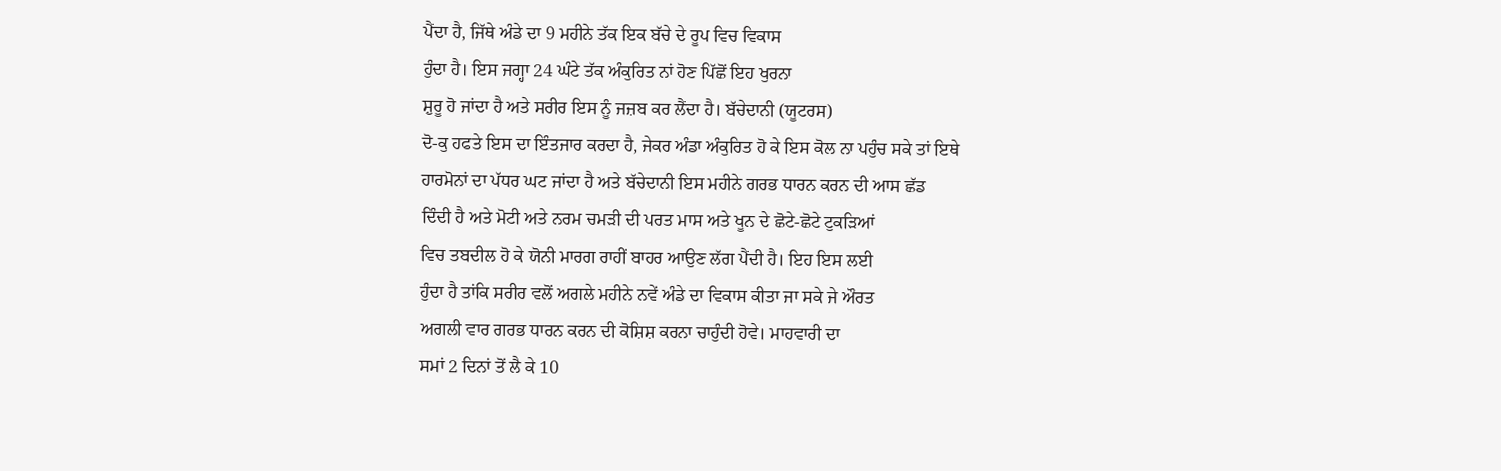ਪੈਂਦਾ ਹੈ, ਜਿੱਥੇ ਅੰਡੇ ਦਾ 9 ਮਹੀਨੇ ਤੱਕ ਇਕ ਬੱਚੇ ਦੇ ਰੂਪ ਵਿਚ ਵਿਕਾਸ
ਹੁੰਦਾ ਹੈ। ਇਸ ਜਗ੍ਹਾ 24 ਘੰਟੇ ਤੱਕ ਅੰਕੁਰਿਤ ਨਾਂ ਹੋਣ ਪਿੱਛੋਂ ਇਹ ਖੁਰਨਾ
ਸ਼ੁਰੂ ਹੋ ਜਾਂਦਾ ਹੈ ਅਤੇ ਸਰੀਰ ਇਸ ਨੂੰ ਜਜ਼ਬ ਕਰ ਲੈਂਦਾ ਹੈ। ਬੱਚੇਦਾਨੀ (ਯੂਟਰਸ)
ਦੋ-ਕੁ ਹਫਤੇ ਇਸ ਦਾ ਇੰਤਜਾਰ ਕਰਦਾ ਹੈ, ਜੇਕਰ ਅੰਡਾ ਅੰਕੁਰਿਤ ਹੋ ਕੇ ਇਸ ਕੋਲ ਨਾ ਪਹੁੰਚ ਸਕੇ ਤਾਂ ਇਥੇ
ਹਾਰਮੋਨਾਂ ਦਾ ਪੱਧਰ ਘਟ ਜਾਂਦਾ ਹੈ ਅਤੇ ਬੱਚੇਦਾਨੀ ਇਸ ਮਹੀਨੇ ਗਰਭ ਧਾਰਨ ਕਰਨ ਦੀ ਆਸ ਛੱਡ
ਦਿੰਦੀ ਹੈ ਅਤੇ ਮੋਟੀ ਅਤੇ ਨਰਮ ਚਮਡ਼ੀ ਦੀ ਪਰਤ ਮਾਸ ਅਤੇ ਖੂਨ ਦੇ ਛੋਟੇ-ਛੋਟੇ ਟੁਕਡ਼ਿਆਂ
ਵਿਚ ਤਬਦੀਲ ਹੋ ਕੇ ਯੋਨੀ ਮਾਰਗ ਰਾਹੀਂ ਬਾਹਰ ਆਉਣ ਲੱਗ ਪੈਂਦੀ ਹੈ। ਇਹ ਇਸ ਲਈ
ਹੁੰਦਾ ਹੈ ਤਾਂਕਿ ਸਰੀਰ ਵਲੋਂ ਅਗਲੇ ਮਹੀਨੇ ਨਵੇਂ ਅੰਡੇ ਦਾ ਵਿਕਾਸ ਕੀਤਾ ਜਾ ਸਕੇ ਜੇ ਔਰਤ
ਅਗਲੀ ਵਾਰ ਗਰਭ ਧਾਰਨ ਕਰਨ ਦੀ ਕੋਸ਼ਿਸ਼ ਕਰਨਾ ਚਾਹੁੰਦੀ ਹੋਵੇ। ਮਾਹਵਾਰੀ ਦਾ
ਸਮਾਂ 2 ਦਿਨਾਂ ਤੋਂ ਲੈ ਕੇ 10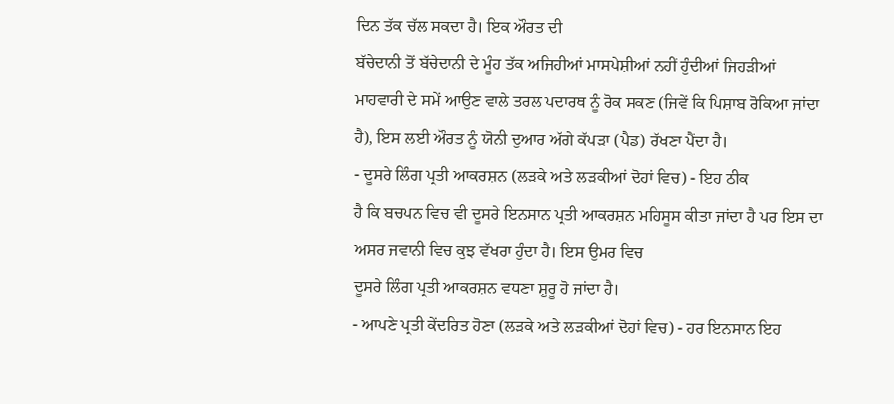ਦਿਨ ਤੱਕ ਚੱਲ ਸਕਦਾ ਹੈ। ਇਕ ਔਰਤ ਦੀ
ਬੱਚੇਦਾਨੀ ਤੋਂ ਬੱਚੇਦਾਨੀ ਦੇ ਮੂੰਹ ਤੱਕ ਅਜਿਹੀਆਂ ਮਾਸਪੇਸ਼ੀਆਂ ਨਹੀਂ ਹੁੰਦੀਆਂ ਜਿਹਡ਼ੀਆਂ
ਮਾਹਵਾਰੀ ਦੇ ਸਮੇਂ ਆਉਣ ਵਾਲੇ ਤਰਲ ਪਦਾਰਥ ਨੂੰ ਰੋਕ ਸਕਣ (ਜਿਵੇਂ ਕਿ ਪਿਸ਼ਾਬ ਰੋਕਿਆ ਜਾਂਦਾ
ਹੈ), ਇਸ ਲਈ ਔਰਤ ਨੂੰ ਯੋਨੀ ਦੁਆਰ ਅੱਗੇ ਕੱਪਡ਼ਾ (ਪੈਡ) ਰੱਖਣਾ ਪੈਂਦਾ ਹੈ।
- ਦੂਸਰੇ ਲਿੰਗ ਪ੍ਰਤੀ ਆਕਰਸ਼ਨ (ਲਡ਼ਕੇ ਅਤੇ ਲਡ਼ਕੀਆਂ ਦੋਹਾਂ ਵਿਚ) - ਇਹ ਠੀਕ
ਹੈ ਕਿ ਬਚਪਨ ਵਿਚ ਵੀ ਦੂਸਰੇ ਇਨਸਾਨ ਪ੍ਰਤੀ ਆਕਰਸ਼ਨ ਮਹਿਸੂਸ ਕੀਤਾ ਜਾਂਦਾ ਹੈ ਪਰ ਇਸ ਦਾ
ਅਸਰ ਜਵਾਨੀ ਵਿਚ ਕੁਝ ਵੱਖਰਾ ਹੁੰਦਾ ਹੈ। ਇਸ ਉਮਰ ਵਿਚ
ਦੂਸਰੇ ਲਿੰਗ ਪ੍ਰਤੀ ਆਕਰਸ਼ਨ ਵਧਣਾ ਸ਼ੁਰੂ ਹੋ ਜਾਂਦਾ ਹੈ।
- ਆਪਣੇ ਪ੍ਰਤੀ ਕੇਂਦਰਿਤ ਹੋਣਾ (ਲਡ਼ਕੇ ਅਤੇ ਲਡ਼ਕੀਆਂ ਦੋਹਾਂ ਵਿਚ) - ਹਰ ਇਨਸਾਨ ਇਹ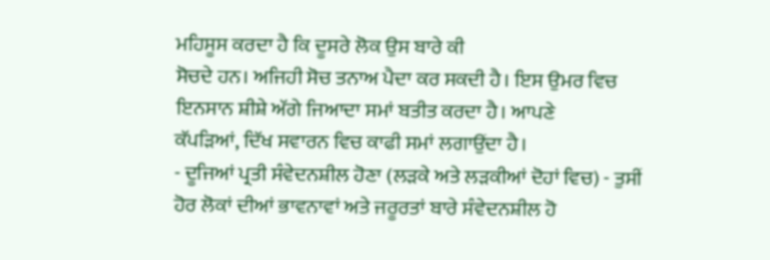ਮਹਿਸੂਸ ਕਰਦਾ ਹੈ ਕਿ ਦੂਸਰੇ ਲੋਕ ਉਸ ਬਾਰੇ ਕੀ
ਸੋਚਦੇ ਹਨ। ਅਜਿਹੀ ਸੋਚ ਤਨਾਅ ਪੈਦਾ ਕਰ ਸਕਦੀ ਹੈ। ਇਸ ਉਮਰ ਵਿਚ
ਇਨਸਾਨ ਸ਼ੀਸ਼ੇ ਅੱਗੇ ਜਿਆਦਾ ਸਮਾਂ ਬਤੀਤ ਕਰਦਾ ਹੈ। ਆਪਣੇ
ਕੱਪਡ਼ਿਆਂ, ਦਿੱਖ ਸਵਾਰਨ ਵਿਚ ਕਾਫੀ ਸਮਾਂ ਲਗਾਉਂਦਾ ਹੈ।
- ਦੂਜਿਆਂ ਪ੍ਰਤੀ ਸੰਵੇਦਨਸ਼ੀਲ ਹੋਣਾ (ਲਡ਼ਕੇ ਅਤੇ ਲਡ਼ਕੀਆਂ ਦੋਹਾਂ ਵਿਚ) - ਤੁਸੀਂ
ਹੋਰ ਲੋਕਾਂ ਦੀਆਂ ਭਾਵਨਾਵਾਂ ਅਤੇ ਜਰੂਰਤਾਂ ਬਾਰੇ ਸੰਵੇਦਨਸ਼ੀਲ ਹੋ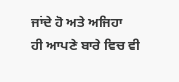ਜਾਂਦੇ ਹੋ ਅਤੇ ਅਜਿਹਾ
ਹੀ ਆਪਣੇ ਬਾਰੇ ਵਿਚ ਵੀ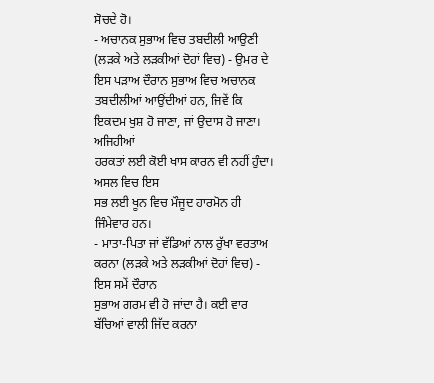ਸੋਚਦੇ ਹੋ।
- ਅਚਾਨਕ ਸੁਭਾਅ ਵਿਚ ਤਬਦੀਲੀ ਆਉਣੀ (ਲਡ਼ਕੇ ਅਤੇ ਲਡ਼ਕੀਆਂ ਦੋਹਾਂ ਵਿਚ) - ਉਮਰ ਦੇ
ਇਸ ਪਡ਼ਾਅ ਦੌਰਾਨ ਸੁਭਾਅ ਵਿਚ ਅਚਾਨਕ ਤਬਦੀਲੀਆਂ ਆਉਂਦੀਆਂ ਹਨ, ਜਿਵੇਂ ਕਿ
ਇਕਦਮ ਖੁਸ਼ ਹੋ ਜਾਣਾ, ਜਾਂ ਉਦਾਸ ਹੋ ਜਾਣਾ। ਅਜਿਹੀਆਂ
ਹਰਕਤਾਂ ਲਈ ਕੋਈ ਖਾਸ ਕਾਰਨ ਵੀ ਨਹੀਂ ਹੁੰਦਾ। ਅਸਲ ਵਿਚ ਇਸ
ਸਭ ਲਈ ਖੂਨ ਵਿਚ ਮੌਜੂਦ ਹਾਰਮੋਨ ਹੀ ਜਿੰਮੇਵਾਰ ਹਨ।
- ਮਾਤਾ-ਪਿਤਾ ਜਾਂ ਵੱਡਿਆਂ ਨਾਲ ਰੁੱਖਾ ਵਰਤਾਅ ਕਰਨਾ (ਲਡ਼ਕੇ ਅਤੇ ਲਡ਼ਕੀਆਂ ਦੋਹਾਂ ਵਿਚ) - ਇਸ ਸਮੇਂ ਦੌਰਾਨ
ਸੁਭਾਅ ਗਰਮ ਵੀ ਹੋ ਜਾਂਦਾ ਹੈ। ਕਈ ਵਾਰ ਬੱਚਿਆਂ ਵਾਲੀ ਜਿੱਦ ਕਰਨਾ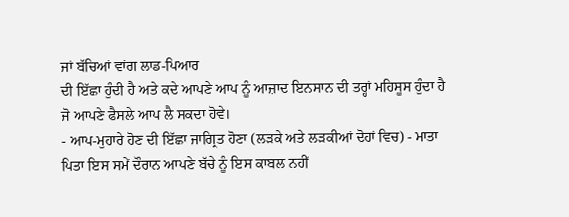ਜਾਂ ਬੱਚਿਆਂ ਵਾਂਗ ਲਾਡ-ਪਿਆਰ
ਦੀ ਇੱਛਾ ਹੁੰਦੀ ਹੈ ਅਤੇ ਕਦੇ ਆਪਣੇ ਆਪ ਨੂੰ ਆਜ਼ਾਦ ਇਨਸਾਨ ਦੀ ਤਰ੍ਹਾਂ ਮਹਿਸੂਸ ਹੁੰਦਾ ਹੈ
ਜੋ ਆਪਣੇ ਫੈਸਲੇ ਆਪ ਲੈ ਸਕਦਾ ਹੋਵੇ।
- ਆਪ-ਮੁਹਾਰੇ ਹੋਣ ਦੀ ਇੱਛਾ ਜਾਗ੍ਰਿਤ ਹੋਣਾ (ਲਡ਼ਕੇ ਅਤੇ ਲਡ਼ਕੀਆਂ ਦੋਹਾਂ ਵਿਚ) - ਮਾਤਾ
ਪਿਤਾ ਇਸ ਸਮੇਂ ਦੌਰਾਨ ਆਪਣੇ ਬੱਚੇ ਨੂੰ ਇਸ ਕਾਬਲ ਨਹੀਂ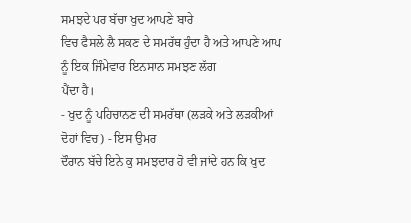ਸਮਝਦੇ ਪਰ ਬੱਚਾ ਖੁਦ ਆਪਣੇ ਬਾਰੇ
ਵਿਚ ਫੈਸਲੇ ਲੈ ਸਕਣ ਦੇ ਸਮਰੱਥ ਹੁੰਦਾ ਹੈ ਅਤੇ ਆਪਣੇ ਆਪ ਨੂੰ ਇਕ ਜਿੰਮੇਵਾਰ ਇਨਸਾਨ ਸਮਝਣ ਲੱਗ
ਪੈਂਦਾ ਹੈ।
- ਖੁਦ ਨੂੰ ਪਹਿਚਾਨਣ ਦੀ ਸਮਰੱਥਾ (ਲਡ਼ਕੇ ਅਤੇ ਲਡ਼ਕੀਆਂ ਦੋਹਾਂ ਵਿਚ) - ਇਸ ਉਮਰ
ਦੌਰਾਨ ਬੱਚੇ ਇਨੇ ਕੁ ਸਮਝਦਾਰ ਹੋ ਵੀ ਜਾਂਦੇ ਹਨ ਕਿ ਖੁਦ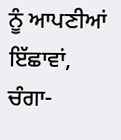ਨੂੰ ਆਪਣੀਆਂ ਇੱਛਾਵਾਂ, ਚੰਗਾ-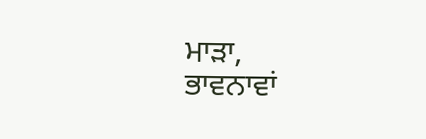ਮਾਡ਼ਾ,
ਭਾਵਨਾਵਾਂ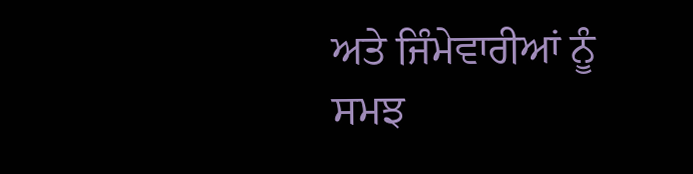ਅਤੇ ਜਿੰਮੇਵਾਰੀਆਂ ਨੂੰ ਸਮਝ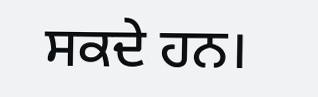ਸਕਦੇ ਹਨ।